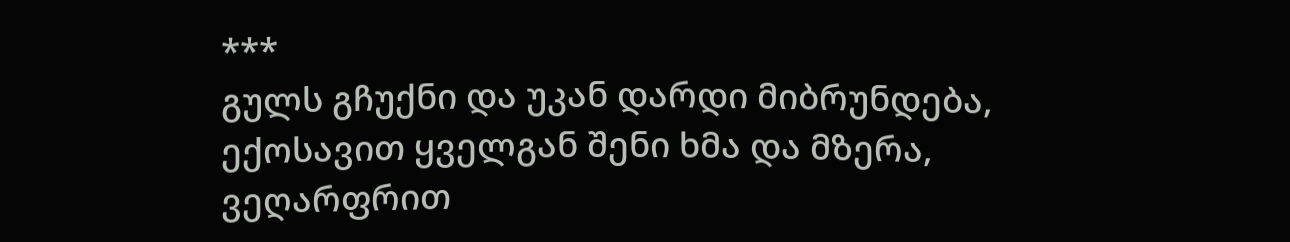***
გულს გჩუქნი და უკან დარდი მიბრუნდება,
ექოსავით ყველგან შენი ხმა და მზერა,
ვეღარფრით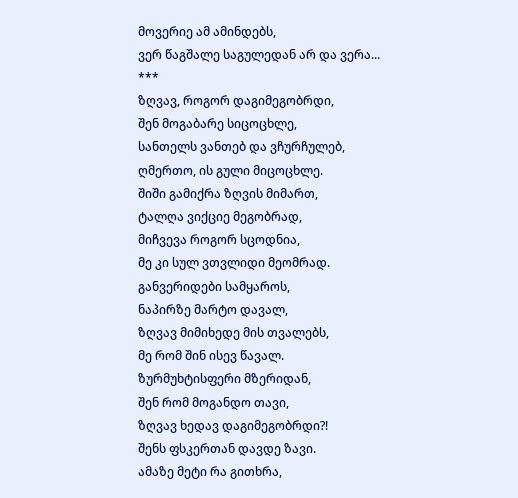მოვერიე ამ ამინდებს,
ვერ წაგშალე საგულედან არ და ვერა...
***
ზღვავ, როგორ დაგიმეგობრდი,
შენ მოგაბარე სიცოცხლე,
სანთელს ვანთებ და ვჩურჩულებ,
ღმერთო, ის გული მიცოცხლე.
შიში გამიქრა ზღვის მიმართ,
ტალღა ვიქციე მეგობრად,
მიჩვევა როგორ სცოდნია,
მე კი სულ ვთვლიდი მეომრად.
განვერიდები სამყაროს,
ნაპირზე მარტო დავალ,
ზღვავ მიმიხედე მის თვალებს,
მე რომ შინ ისევ წავალ.
ზურმუხტისფერი მზერიდან,
შენ რომ მოგანდო თავი,
ზღვავ ხედავ დაგიმეგობრდი?!
შენს ფსკერთან დავდე ზავი.
ამაზე მეტი რა გითხრა,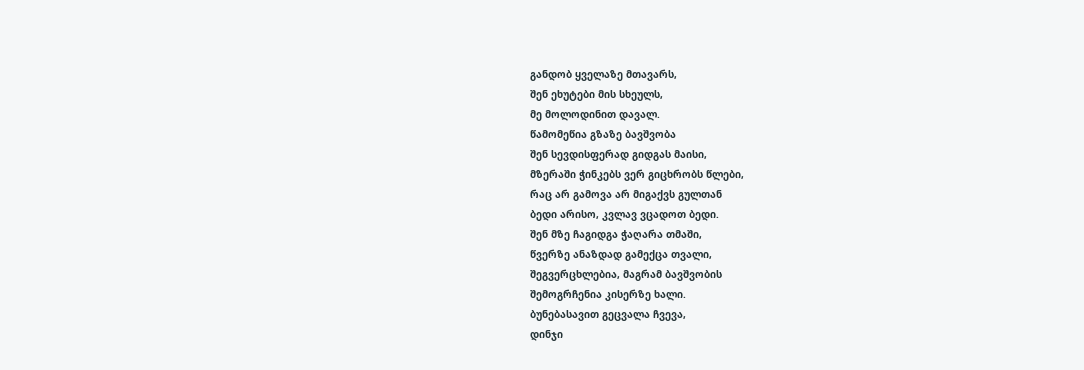განდობ ყველაზე მთავარს,
შენ ეხუტები მის სხეულს,
მე მოლოდინით დავალ.
წამომეწია გზაზე ბავშვობა
შენ სევდისფერად გიდგას მაისი,
მზერაში ჭინკებს ვერ გიცხრობს წლები,
რაც არ გამოვა არ მიგაქვს გულთან
ბედი არისო, კვლავ ვცადოთ ბედი.
შენ მზე ჩაგიდგა ჭაღარა თმაში,
წვერზე ანაზდად გამექცა თვალი,
შეგვერცხლებია, მაგრამ ბავშვობის
შემოგრჩენია კისერზე ხალი.
ბუნებასავით გეცვალა ჩვევა,
დინჯი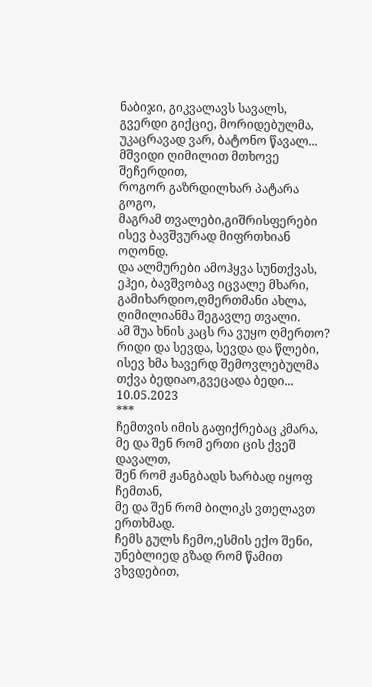ნაბიჯი, გიკვალავს სავალს,
გვერდი გიქციე, მორიდებულმა,
უკაცრავად ვარ, ბატონო წავალ...
მშვიდი ღიმილით მთხოვე შეჩერდით,
როგორ გაზრდილხარ პატარა გოგო,
მაგრამ თვალები,გიშრისფერები
ისევ ბავშვურად მიფრთხიან ოღონდ.
და ალმურები ამოჰყვა სუნთქვას,
ეჰეი, ბავშვობავ იცვალე მხარი,
გამიხარდიო,ღმერთმანი ახლა,
ღიმილიანმა შეგავლე თვალი.
ამ შუა ხნის კაცს რა ვუყო ღმერთო?
რიდი და სევდა, სევდა და წლები,
ისევ ხმა ხავერდ შემოვლებულმა
თქვა ბედიაო,გვეცადა ბედი...
10.05.2023
***
ჩემთვის იმის გაფიქრებაც კმარა,
მე და შენ რომ ერთი ცის ქვეშ დავალთ,
შენ რომ ჟანგბადს ხარბად იყოფ ჩემთან,
მე და შენ რომ ბილიკს ვთელავთ ერთხმად.
ჩემს გულს ჩემო,ესმის ექო შენი,
უნებლიედ გზად რომ წამით ვხვდებით,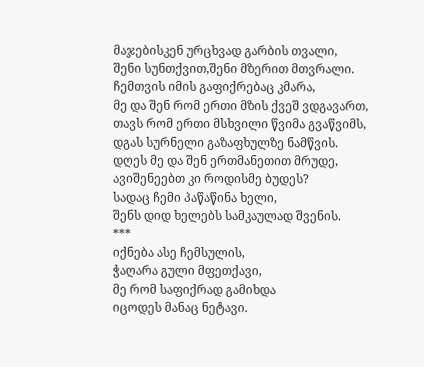მაჯებისკენ ურცხვად გარბის თვალი,
შენი სუნთქვით,შენი მზერით მთვრალი.
ჩემთვის იმის გაფიქრებაც კმარა,
მე და შენ რომ ერთი მზის ქვეშ ვდგავართ,
თავს რომ ერთი მსხვილი წვიმა გვაწვიმს,
დგას სურნელი გაზაფხულზე ნამწვის.
დღეს მე და შენ ერთმანეთით მრუდე,
ავიშენეებთ კი როდისმე ბუდეს?
სადაც ჩემი პაწაწინა ხელი,
შენს დიდ ხელებს სამკაულად შვენის.
***
იქნება ასე ჩემსულის,
ჭაღარა გული მფეთქავი,
მე რომ საფიქრად გამიხდა
იცოდეს მანაც ნეტავი.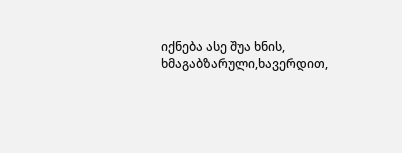იქნება ასე შუა ხნის,
ხმაგაბზარული,ხავერდით,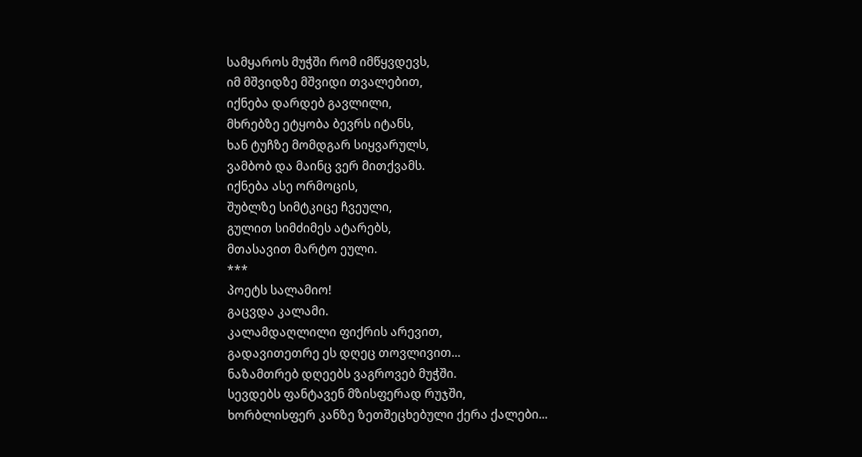სამყაროს მუჭში რომ იმწყვდევს,
იმ მშვიდზე მშვიდი თვალებით,
იქნება დარდებ გავლილი,
მხრებზე ეტყობა ბევრს იტანს,
ხან ტუჩზე მომდგარ სიყვარულს,
ვამბობ და მაინც ვერ მითქვამს.
იქნება ასე ორმოცის,
შუბლზე სიმტკიცე ჩვეული,
გულით სიმძიმეს ატარებს,
მთასავით მარტო ეული.
***
პოეტს სალამიო!
გაცვდა კალამი.
კალამდაღლილი ფიქრის არევით,
გადავითეთრე ეს დღეც თოვლივით...
ნაზამთრებ დღეებს ვაგროვებ მუჭში.
სევდებს ფანტავენ მზისფერად რუჯში,
ხორბლისფერ კანზე ზეთშეცხებული ქერა ქალები...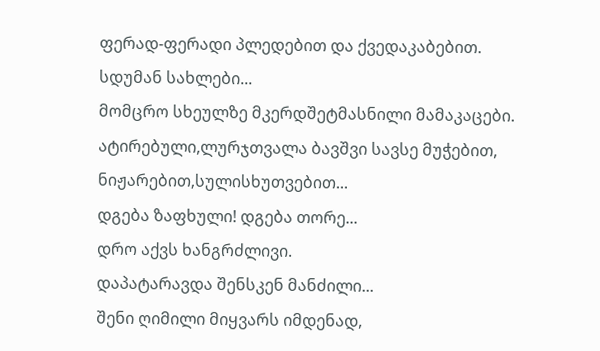ფერად-ფერადი პლედებით და ქვედაკაბებით.
სდუმან სახლები...
მომცრო სხეულზე მკერდშეტმასნილი მამაკაცები.
ატირებული,ლურჯთვალა ბავშვი სავსე მუჭებით,
ნიჟარებით,სულისხუთვებით...
დგება ზაფხული! დგება თორე...
დრო აქვს ხანგრძლივი.
დაპატარავდა შენსკენ მანძილი...
შენი ღიმილი მიყვარს იმდენად,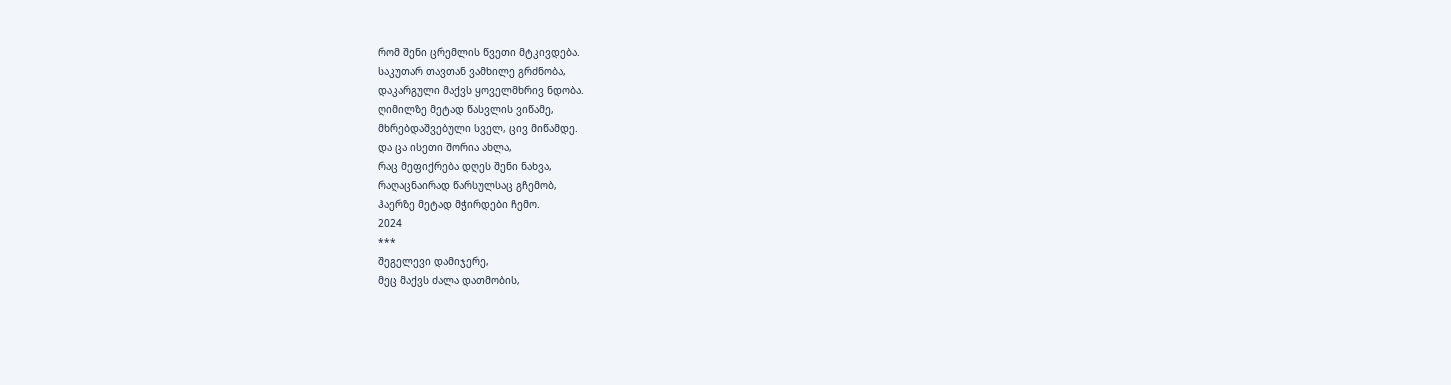რომ შენი ცრემლის წვეთი მტკივდება.
საკუთარ თავთან ვამხილე გრძნობა,
დაკარგული მაქვს ყოველმხრივ ნდობა.
ღიმილზე მეტად წასვლის ვიწამე,
მხრებდაშვებული სველ, ცივ მიწამდე.
და ცა ისეთი შორია ახლა,
რაც მეფიქრება დღეს შენი ნახვა,
რაღაცნაირად წარსულსაც გჩემობ,
ჰაერზე მეტად მჭირდები ჩემო.
2024
***
შეგელევი დამიჯერე,
მეც მაქვს ძალა დათმობის,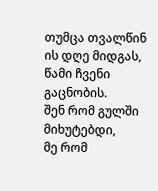თუმცა თვალწინ ის დღე მიდგას,
წამი ჩვენი გაცნობის.
შენ რომ გულში მიხუტებდი,
მე რომ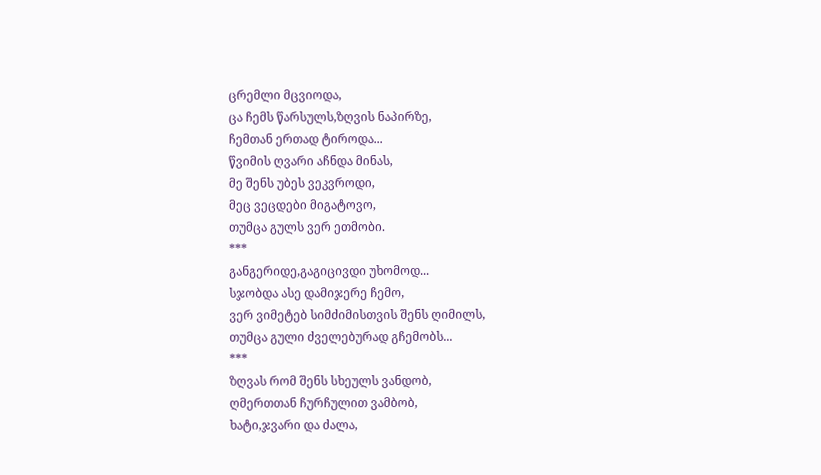ცრემლი მცვიოდა,
ცა ჩემს წარსულს,ზღვის ნაპირზე,
ჩემთან ერთად ტიროდა...
წვიმის ღვარი აჩნდა მინას,
მე შენს უბეს ვეკვროდი,
მეც ვეცდები მიგატოვო,
თუმცა გულს ვერ ეთმობი.
***
განგერიდე,გაგიცივდი უხომოდ...
სჯობდა ასე დამიჯერე ჩემო,
ვერ ვიმეტებ სიმძიმისთვის შენს ღიმილს,
თუმცა გული ძველებურად გჩემობს...
***
ზღვას რომ შენს სხეულს ვანდობ,
ღმერთთან ჩურჩულით ვამბობ,
ხატი,ჯვარი და ძალა,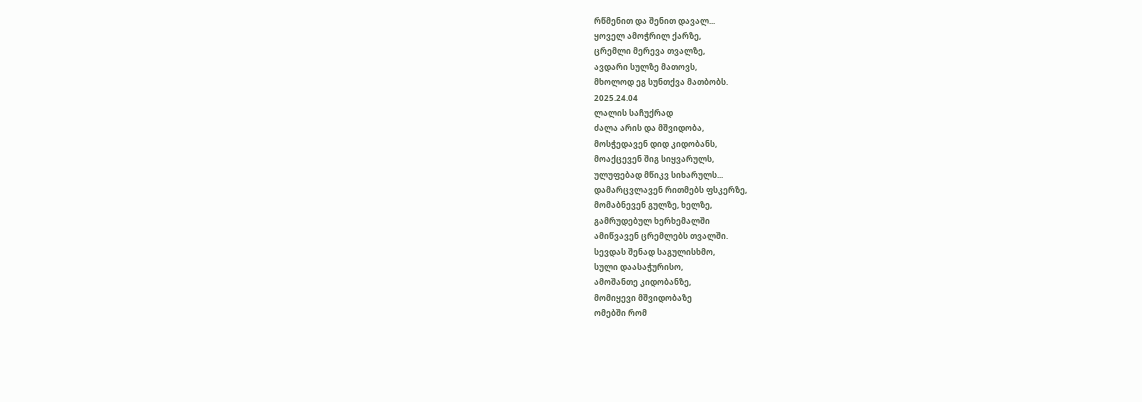რწმენით და შენით დავალ...
ყოველ ამოჭრილ ქარზე,
ცრემლი მერევა თვალზე,
ავდარი სულზე მათოვს,
მხოლოდ ეგ სუნთქვა მათბობს.
2025.24.04
ლალის საჩუქრად
ძალა არის და მშვიდობა,
მოსჭედავენ დიდ კიდობანს,
მოაქცევენ შიგ სიყვარულს,
ულუფებად მწიკვ სიხარულს...
დამარცვლავენ რითმებს ფსკერზე,
მომაბნევენ გულზე, ხელზე,
გამრუდებულ ხერხემალში
ამიწვავენ ცრემლებს თვალში.
სევდას შენად საგულისხმო,
სული დაასაჭურისო,
ამოშანთე კიდობანზე,
მომიყევი მშვიდობაზე
ომებში რომ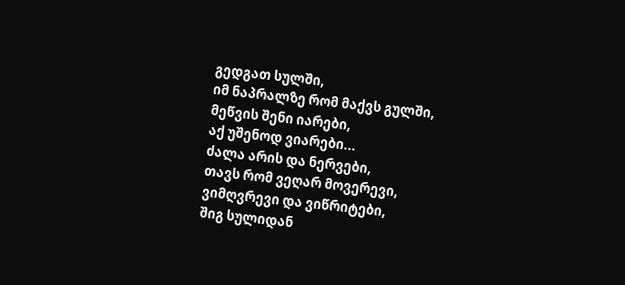გედგათ სულში,
იმ ნაპრალზე რომ მაქვს გულში,
მეწვის შენი იარები,
აქ უშენოდ ვიარები...
ძალა არის და ნერვები,
თავს რომ ვეღარ მოვერევი,
ვიმღვრევი და ვიწრიტები,
შიგ სულიდან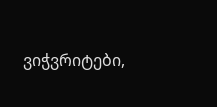ვიჭვრიტები,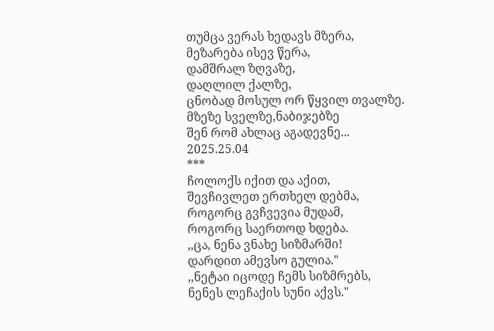თუმცა ვერას ხედავს მზერა,
მეზარება ისევ წერა,
დამშრალ ზღვაზე,
დაღლილ ქალზე,
ცნობად მოსულ ორ წყვილ თვალზე.
მზეზე სველზე,ნაბიჯებზე
შენ რომ ახლაც აგადევნე...
2025.25.04
***
ჩოლოქს იქით და აქით,
შევჩივლეთ ერთხელ დებმა,
როგორც გვჩვევია მუდამ,
როგორც საერთოდ ხდება.
,,ცა, ნენა ვნახე სიზმარში!
დარდით ამევსო გულია."
,,ნეტაი იცოდე ჩემს სიზმრებს,
ნენეს ლეჩაქის სუნი აქვს."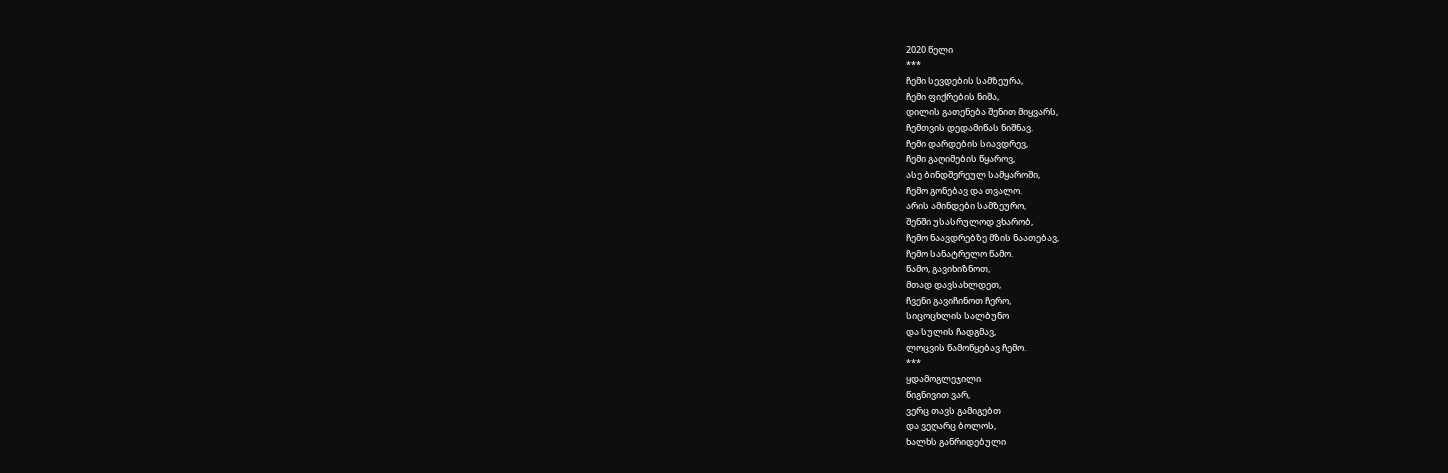2020 წელი
***
ჩემი სევდების სამზეურა,
ჩემი ფიქრების ნიშა,
დილის გათენება შენით მიყვარს,
ჩემთვის დედამიწას ნიშნავ.
ჩემი დარდების სიავდრევ,
ჩემი გაღიმების წყაროვ,
ასე ბინდშერეულ სამყაროში,
ჩემო გონებავ და თვალო.
არის ამინდები სამზეურო,
შენში უსასრულოდ ვხარობ,
ჩემო ნაავდრებზე მზის ნაათებავ,
ჩემო სანატრელო წამო.
წამო, გავიხიზნოთ,
მთად დავსახლდეთ,
ჩვენი გავიჩინოთ ჩერო,
სიცოცხლის სალბუნო
და სულის ჩადგმავ,
ლოცვის წამოწყებავ ჩემო.
***
ყდამოგლეჯილი
წიგნივით ვარ,
ვერც თავს გამიგებთ
და ვეღარც ბოლოს,
ხალხს განრიდებული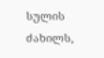სულის ძახილს,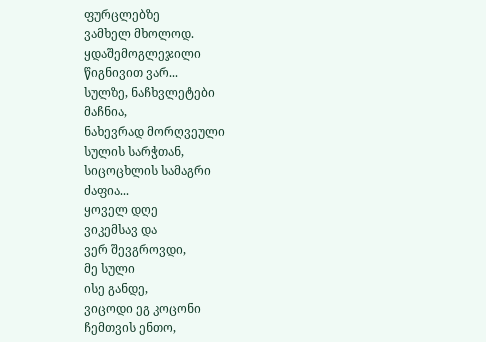ფურცლებზე
ვამხელ მხოლოდ.
ყდაშემოგლეჯილი
წიგნივით ვარ...
სულზე, ნაჩხვლეტები
მაჩნია,
ნახევრად მორღვეული
სულის სარჭთან,
სიცოცხლის სამაგრი
ძაფია...
ყოველ დღე
ვიკემსავ და
ვერ შევგროვდი,
მე სული
ისე განდე,
ვიცოდი ეგ კოცონი
ჩემთვის ენთო,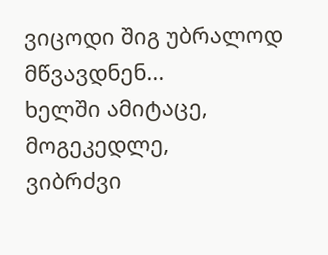ვიცოდი შიგ უბრალოდ
მწვავდნენ...
ხელში ამიტაცე,
მოგეკედლე,
ვიბრძვი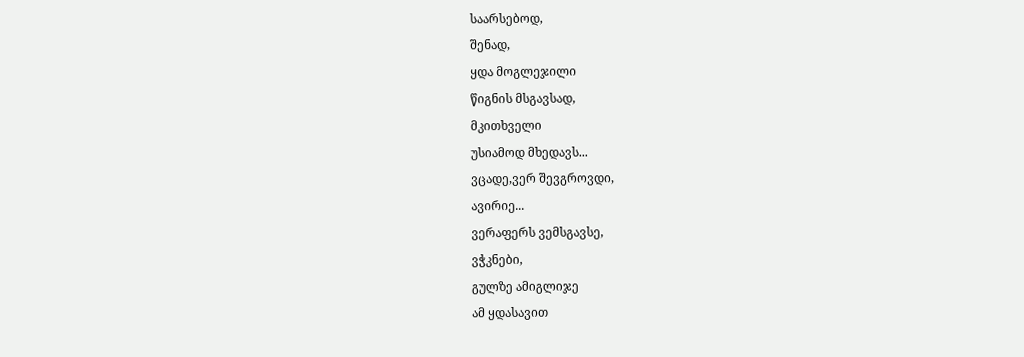საარსებოდ,
შენად,
ყდა მოგლეჯილი
წიგნის მსგავსად,
მკითხველი
უსიამოდ მხედავს...
ვცადე,ვერ შევგროვდი,
ავირიე...
ვერაფერს ვემსგავსე,
ვჭკნები,
გულზე ამიგლიჯე
ამ ყდასავით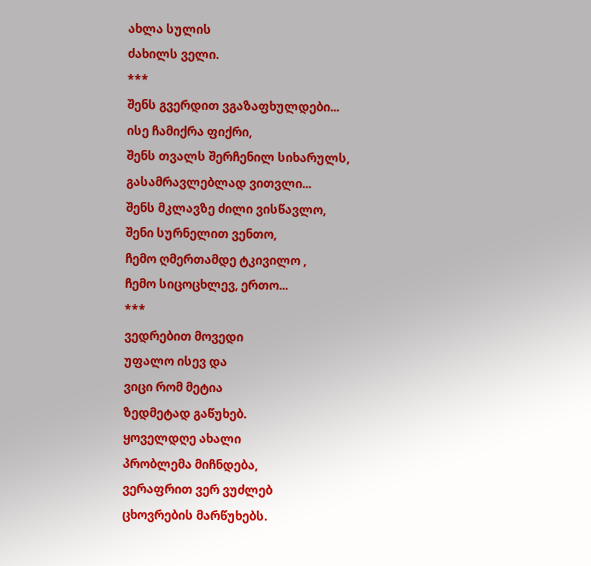ახლა სულის
ძახილს ველი.
***
შენს გვერდით ვგაზაფხულდები...
ისე ჩამიქრა ფიქრი,
შენს თვალს შერჩენილ სიხარულს,
გასამრავლებლად ვითვლი...
შენს მკლავზე ძილი ვისწავლო,
შენი სურნელით ვენთო,
ჩემო ღმერთამდე ტკივილო ,
ჩემო სიცოცხლევ, ერთო...
***
ვედრებით მოვედი
უფალო ისევ და
ვიცი რომ მეტია
ზედმეტად გაწუხებ.
ყოველდღე ახალი
პრობლემა მიჩნდება,
ვერაფრით ვერ ვუძლებ
ცხოვრების მარწუხებს.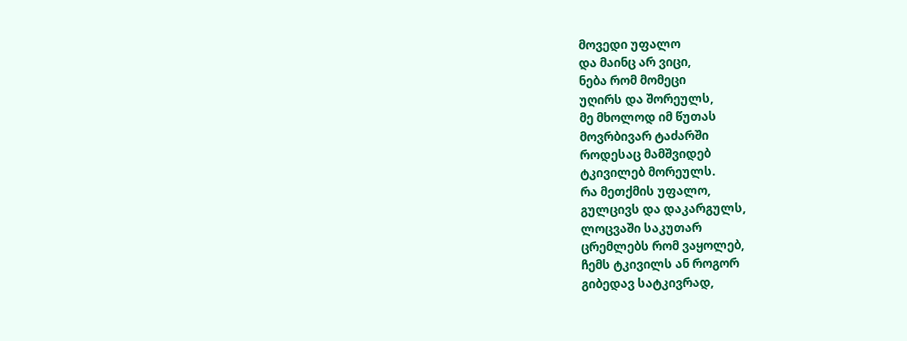მოვედი უფალო
და მაინც არ ვიცი,
ნება რომ მომეცი
უღირს და შორეულს,
მე მხოლოდ იმ წუთას
მოვრბივარ ტაძარში
როდესაც მამშვიდებ
ტკივილებ მორეულს.
რა მეთქმის უფალო,
გულცივს და დაკარგულს,
ლოცვაში საკუთარ
ცრემლებს რომ ვაყოლებ,
ჩემს ტკივილს ან როგორ
გიბედავ სატკივრად,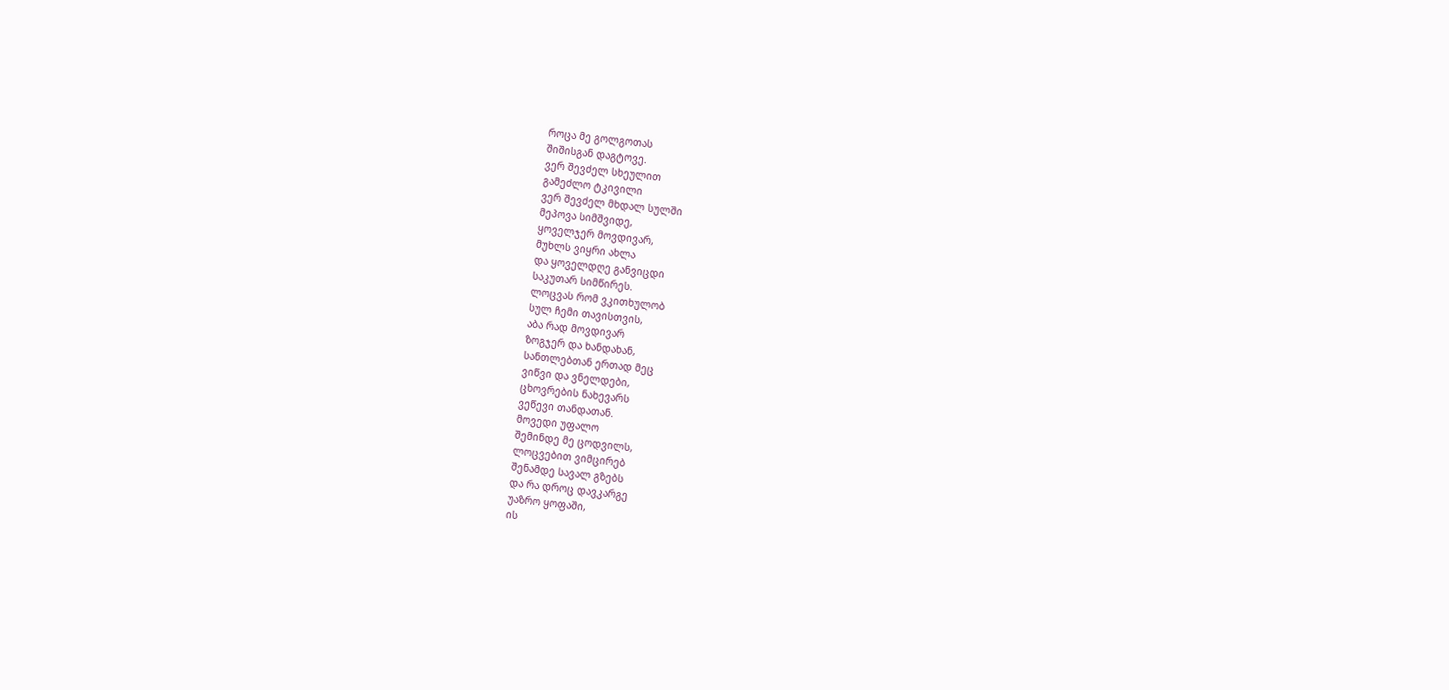როცა მე გოლგოთას
შიშისგან დაგტოვე.
ვერ შევძელ სხეულით
გამეძლო ტკივილი
ვერ შევძელ მხდალ სულში
მეპოვა სიმშვიდე,
ყოველჯერ მოვდივარ,
მუხლს ვიყრი ახლა
და ყოველდღე განვიცდი
საკუთარ სიმწირეს.
ლოცვას რომ ვკითხულობ
სულ ჩემი თავისთვის,
აბა რად მოვდივარ
ზოგჯერ და ხანდახან,
სანთლებთან ერთად მეც
ვიწვი და ვნელდები,
ცხოვრების ნახევარს
ვეწევი თანდათან.
მოვედი უფალო
შემინდე მე ცოდვილს,
ლოცვებით ვიმცირებ
შენამდე სავალ გზებს
და რა დროც დავკარგე
უაზრო ყოფაში,
ის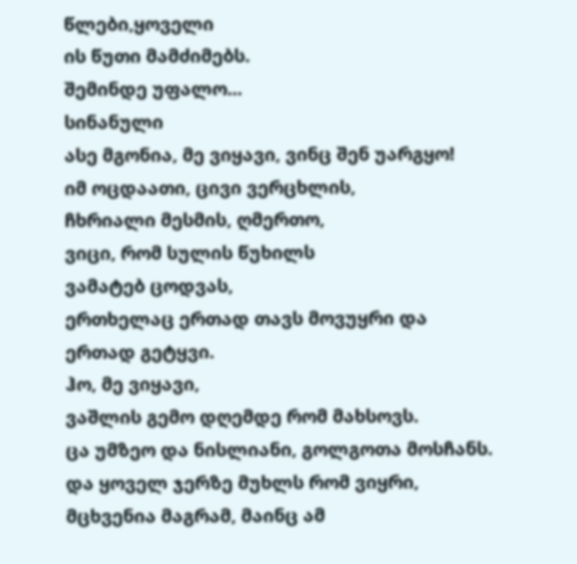წლები,ყოველი
ის წუთი მამძიმებს.
შემინდე უფალო...
სინანული
ასე მგონია, მე ვიყავი, ვინც შენ უარგყო!
იმ ოცდაათი, ცივი ვერცხლის,
ჩხრიალი მესმის, ღმერთო,
ვიცი, რომ სულის წუხილს
ვამატებ ცოდვას,
ერთხელაც ერთად თავს მოვუყრი და
ერთად გეტყვი.
ჰო, მე ვიყავი,
ვაშლის გემო დღემდე რომ მახსოვს.
ცა უმზეო და ნისლიანი, გოლგოთა მოსჩანს.
და ყოველ ჯერზე მუხლს რომ ვიყრი,
მცხვენია მაგრამ, მაინც ამ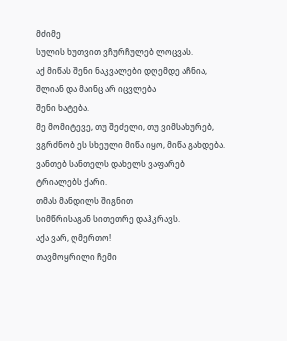მძიმე
სულის ხუთვით ვჩურჩულებ ლოცვას.
აქ მიწას შენი ნაკვალები დღემდე აჩნია,
შლიან და მაინც არ იცვლება
შენი ხატება.
მე მომიტევე, თუ შეძელი, თუ ვიმსახურებ,
ვგრძნობ ეს სხეული მიწა იყო, მიწა გახდება.
ვანთებ სანთელს დახელს ვაფარებ
ტრიალებს ქარი.
თმას მანდილს შიგნით
სიმწრისაგან სითეთრე დაჰკრავს.
აქა ვარ, ღმერთო!
თავმოყრილი ჩემი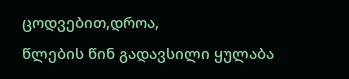ცოდვებით,დროა,
წლების წინ გადავსილი ყულაბა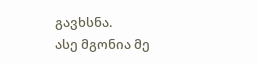გავხსნა.
ასე მგონია მე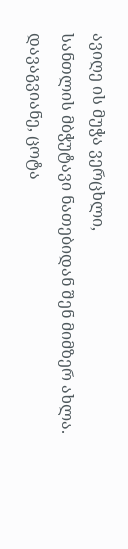ავიღე ის მუჭა ვერცხლი,
სანთლის მბჭუტავი ნათებიდან შენ მიმზერ ახლა.
დავაგვიანე, ცოტა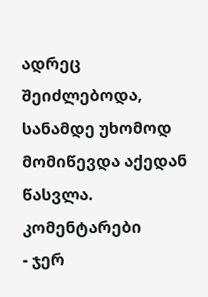ადრეც შეიძლებოდა,
სანამდე უხომოდ მომიწევდა აქედან წასვლა.
კომენტარები
- ჯერ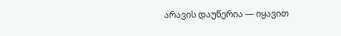არავის დაუწერია — იყავით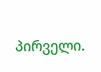პირველი.